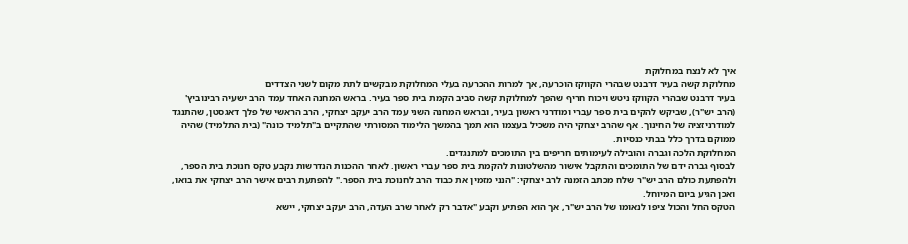איך לא לנצח במחלוקת
מחלוקת קשה בעיר דרבנט שבהרי הקווקז הוכרעה, אך למרות ההכרעה בעלי המחלוקת מבקשים לתת מקום לשני הצדדים
בעיר דרבנט שבהרי הקווקז ניטש ויכוח חריף שהפך למחלוקת קשה סביב הקמת בית ספר בעיר. בראש המחנה האחד עמד הרב ישעיה רבינוביץ' (הרב יש"ר), שביקש להקים בית ספר עברי ומודרני ראשון בעיר, ובראש המחנה השני עמד הרב יעקב יצחקי, הרב הראשי של פלך דאגסטן, שהתנגד למודרניזציה של החינוך. אף שהרב יצחקי היה משכיל בעצמו הוא תמך בהמשך הלימוד המסורתי שהתקיים ב"תלמיד כונה" (בית התלמיד) שהיה ממוקם בדרך כלל בבתי כנסיות.
המחלוקת הלכה וגברה והובילה לעימותים חריפים בין התומכים למתנגדים.
לבסוף גברה ידם של התומכים והתקבל אישור מהשלטונות להקמת בית ספר עברי ראשון. לאחר ההכנות הנדרשות נקבע טקס חנוכת בית הספר, ולהפתעת כולם הרב יש"ר שלח מכתב הזמנה לרב יצחקי: "הנני מזמין את כבוד הרב לחנוכת בית הספר." להפתעת רבים אישר הרב יצחקי את בואו, ואכן הגיע ביום המיוחל.
הטקס החל והכול ציפו לנאומו של הרב יש"ר, אך הוא הפתיע וקבע "אדבר רק לאחר שרב העדה, הרב יעקב יצחקי, יישא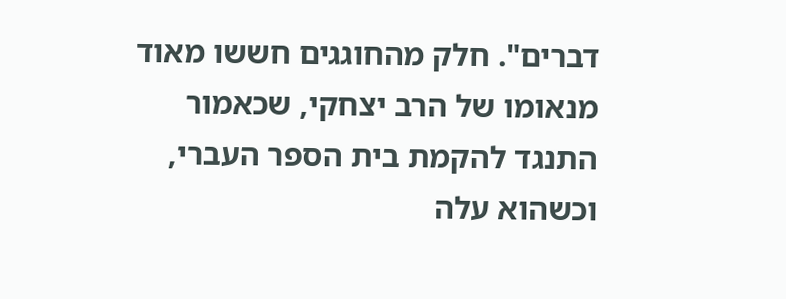דברים". חלק מהחוגגים חששו מאוד מנאומו של הרב יצחקי, שכאמור התנגד להקמת בית הספר העברי, וכשהוא עלה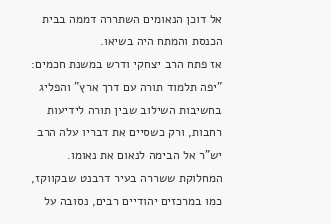אל דוכן הנאומים השתררה דממה בבית הכנסת והמתח היה בשיאו.
אז פתח הרב יצחקי ודרש במשנת חכמים: "יפה תלמוד תורה עם דרך ארץ" והפליג בחשיבות השילוב שבין תורה לידיעות רחבות, ורק כשסיים את דבריו עלה הרב יש"ר אל הבימה לנאום את נאומו.
המחלוקת ששררה בעיר דרבנט שבקווקז, כמו במרכזים יהודיים רבים, נסובה על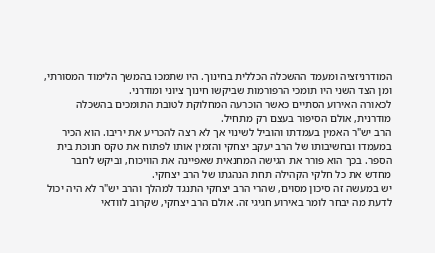המודרניזציה ומעמד ההשכלה הכללית בחינוך. היו שתמכו בהמשך הלימוד המסורתי, ומן הצד השני היו תומכי הרפורמות שביקשו חינוך ציוני ומודרני.
לכאורה האירוע הסתיים כאשר הוכרעה המחלוקת לטובת התומכים בהשכלה מודרנית, אולם הסיפור בעצם רק מתחיל.
הרב יש"ר האמין בעמדתו והוביל לשינוי אך לא רצה להכריע את יריבו. הוא הכיר במעמדו ובחשיבותו של הרב יעקב יצחקי והזמין אותו לפתוח את טקס חנוכת בית הספר. בכך הוא פורר את הגישה המחנאית שאפיינה את הוויכוח, וביקש לחבר מחדש את כל חלקי הקהילה תחת הנהגתו של הרב יצחקי.
יש במעשה זה סיכון מסוים, שהרי הרב יצחקי התנגד למהלך והרב יש"ר לא היה יכול לדעת מה יבחר לומר באירוע חגיגי זה. אולם הרב יצחקי, שקרוב לוודאי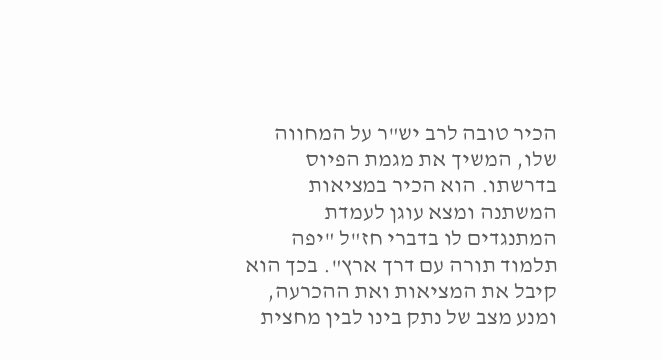הכיר טובה לרב יש"ר על המחווה שלו, המשיך את מגמת הפיוס בדרשתו. הוא הכיר במציאות המשתנה ומצא עוגן לעמדת המתנגדים לו בדברי חז"ל "יפה תלמוד תורה עם דרך ארץ". בכך הוא קיבל את המציאות ואת ההכרעה, ומנע מצב של נתק בינו לבין מחצית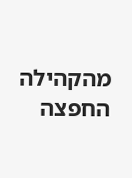מהקהילה החפצה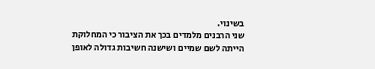בשינוי.
שני הרבנים מלמדים בכך את הציבור כי המחלוקת הייתה לשם שמיים ושישנה חשיבות גדולה לאופן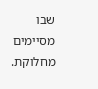שבו מסיימים מחלוקת.